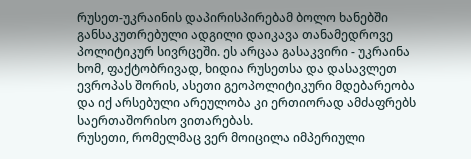რუსეთ-უკრაინის დაპირისპირებამ ბოლო ხანებში განსაკუთრებული ადგილი დაიკავა თანამედროვე პოლიტიკურ სივრცეში. ეს არცაა გასაკვირი - უკრაინა ხომ, ფაქტობრივად, ხიდია რუსეთსა და დასავლეთ ევროპას შორის, ასეთი გეოპოლიტიკური მდებარეობა და იქ არსებული არეულობა კი ერთიორად ამძაფრებს საერთაშორისო ვითარებას.
რუსეთი, რომელმაც ვერ მოიცილა იმპერიული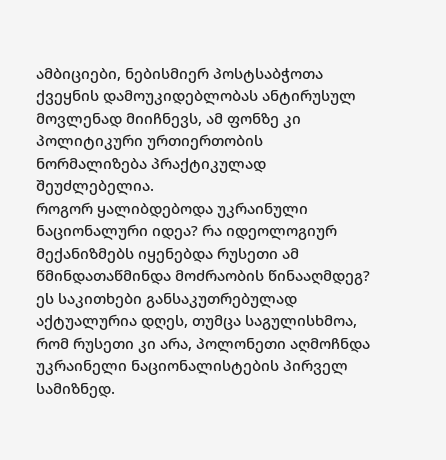ამბიციები, ნებისმიერ პოსტსაბჭოთა ქვეყნის დამოუკიდებლობას ანტირუსულ მოვლენად მიიჩნევს, ამ ფონზე კი პოლიტიკური ურთიერთობის ნორმალიზება პრაქტიკულად შეუძლებელია.
როგორ ყალიბდებოდა უკრაინული ნაციონალური იდეა? რა იდეოლოგიურ მექანიზმებს იყენებდა რუსეთი ამ წმინდათაწმინდა მოძრაობის წინააღმდეგ? ეს საკითხები განსაკუთრებულად აქტუალურია დღეს, თუმცა საგულისხმოა, რომ რუსეთი კი არა, პოლონეთი აღმოჩნდა უკრაინელი ნაციონალისტების პირველ სამიზნედ.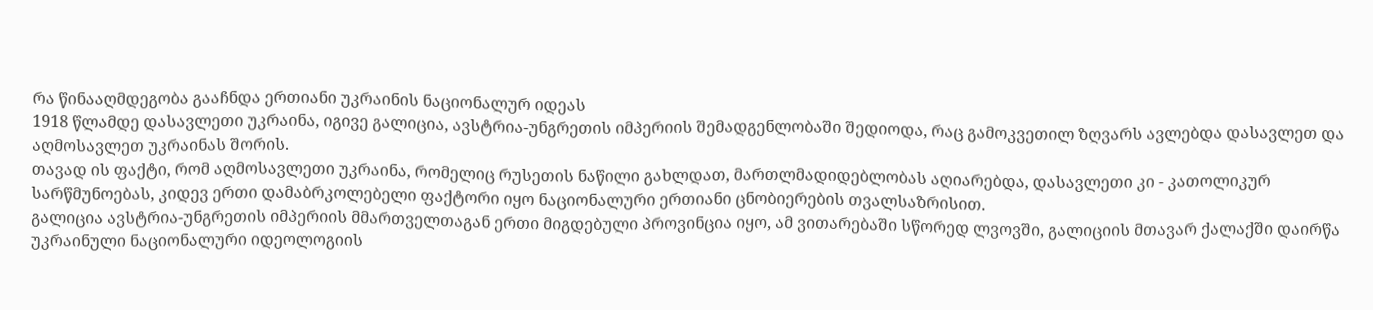რა წინააღმდეგობა გააჩნდა ერთიანი უკრაინის ნაციონალურ იდეას
1918 წლამდე დასავლეთი უკრაინა, იგივე გალიცია, ავსტრია-უნგრეთის იმპერიის შემადგენლობაში შედიოდა, რაც გამოკვეთილ ზღვარს ავლებდა დასავლეთ და აღმოსავლეთ უკრაინას შორის.
თავად ის ფაქტი, რომ აღმოსავლეთი უკრაინა, რომელიც რუსეთის ნაწილი გახლდათ, მართლმადიდებლობას აღიარებდა, დასავლეთი კი - კათოლიკურ სარწმუნოებას, კიდევ ერთი დამაბრკოლებელი ფაქტორი იყო ნაციონალური ერთიანი ცნობიერების თვალსაზრისით.
გალიცია ავსტრია-უნგრეთის იმპერიის მმართველთაგან ერთი მიგდებული პროვინცია იყო, ამ ვითარებაში სწორედ ლვოვში, გალიციის მთავარ ქალაქში დაირწა უკრაინული ნაციონალური იდეოლოგიის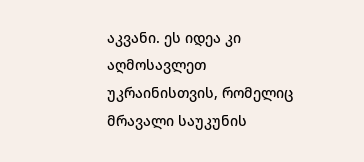აკვანი. ეს იდეა კი აღმოსავლეთ უკრაინისთვის, რომელიც მრავალი საუკუნის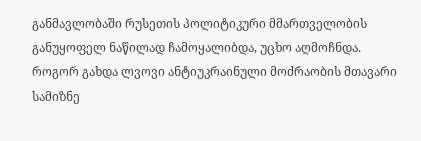განმავლობაში რუსეთის პოლიტიკური მმართველობის განუყოფელ ნაწილად ჩამოყალიბდა, უცხო აღმოჩნდა.
როგორ გახდა ლვოვი ანტიუკრაინული მოძრაობის მთავარი სამიზნე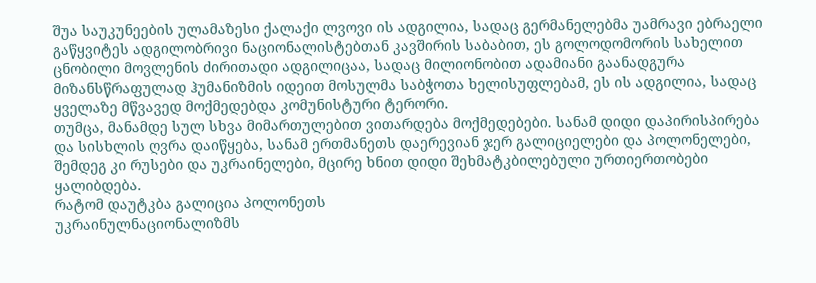შუა საუკუნეების ულამაზესი ქალაქი ლვოვი ის ადგილია, სადაც გერმანელებმა უამრავი ებრაელი გაწყვიტეს ადგილობრივი ნაციონალისტებთან კავშირის საბაბით, ეს გოლოდომორის სახელით ცნობილი მოვლენის ძირითადი ადგილიცაა, სადაც მილიონობით ადამიანი გაანადგურა მიზანსწრაფულად ჰუმანიზმის იდეით მოსულმა საბჭოთა ხელისუფლებამ, ეს ის ადგილია, სადაც ყველაზე მწვავედ მოქმედებდა კომუნისტური ტერორი.
თუმცა, მანამდე სულ სხვა მიმართულებით ვითარდება მოქმედებები. სანამ დიდი დაპირისპირება და სისხლის ღვრა დაიწყება, სანამ ერთმანეთს დაერევიან ჯერ გალიციელები და პოლონელები, შემდეგ კი რუსები და უკრაინელები, მცირე ხნით დიდი შეხმატკბილებული ურთიერთობები ყალიბდება.
რატომ დაუტკბა გალიცია პოლონეთს
უკრაინულნაციონალიზმს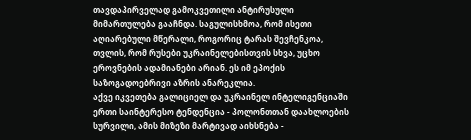თავდაპირველად გამოკვეთილი ანტირუსული მიმართულება გააჩნდა. საგულისხმოა, რომ ისეთი აღიარებული მწერალი, როგორიც ტარას შევჩენკოა, თვლის, რომ რუსები უკრაინელებისთვის სხვა, უცხო ეროვნების ადამიანები არიან. ეს იმ ეპოქის საზოგადოებრივი აზრის ანარეკლია.
აქვე იკვეთება გალიციელ და უკრაინელ ინტელიგენციაში ერთი საინტერესო ტენდენცია - პოლონთთან დაახლოების სურვილი, ამის მიზეზი მარტივად აიხსნება -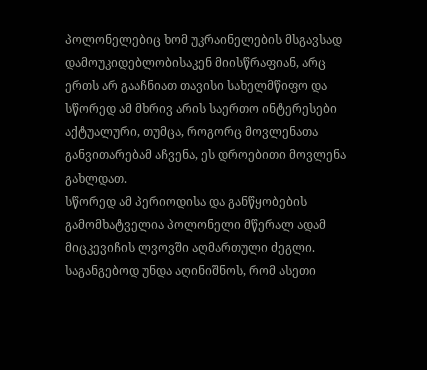პოლონელებიც ხომ უკრაინელების მსგავსად დამოუკიდებლობისაკენ მიისწრაფიან, არც ერთს არ გააჩნიათ თავისი სახელმწიფო და სწორედ ამ მხრივ არის საერთო ინტერესები აქტუალური, თუმცა, როგორც მოვლენათა განვითარებამ აჩვენა, ეს დროებითი მოვლენა გახლდათ.
სწორედ ამ პერიოდისა და განწყობების გამომხატველია პოლონელი მწერალ ადამ მიცკევიჩის ლვოვში აღმართული ძეგლი. საგანგებოდ უნდა აღინიშნოს, რომ ასეთი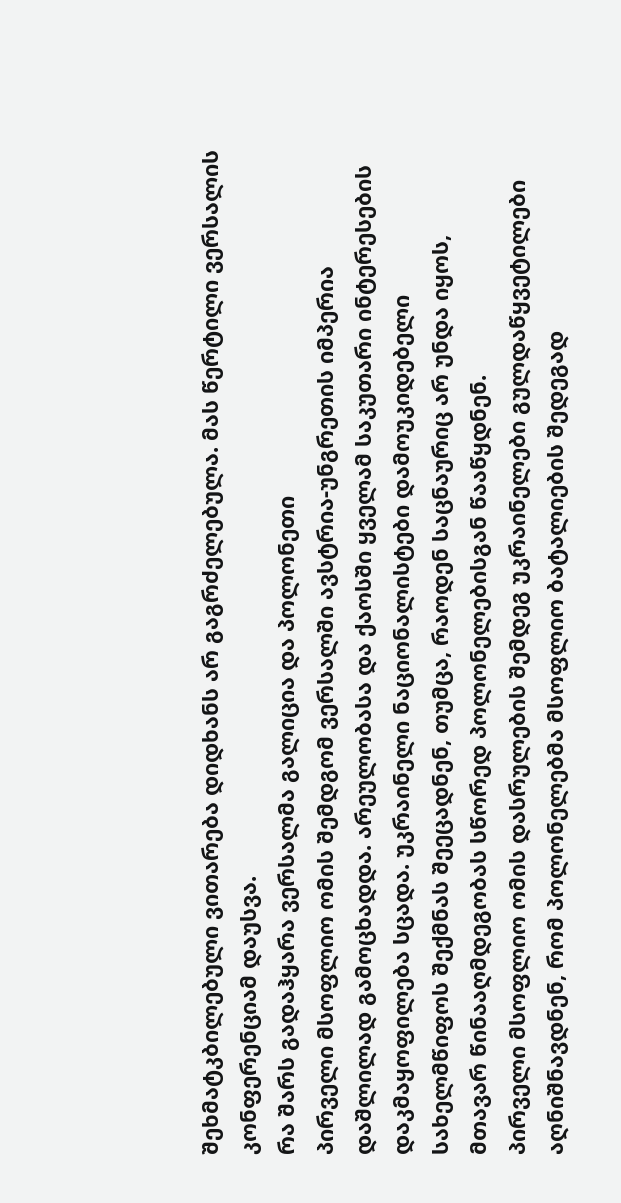შეხმატკბილებული ვითარება დიდხანს არ გაგრძელებულა. მას წერტილი ვერსალის კონფერენციამ დაუსვა.
რა შარს გადაჰყარა ვერსალმა გალიცია და პოლონეთი
პირველი მსოფლიო ომის შემდგომ ვერსალში ავსტრია-უნგრეთის იმპერია დაშლილად გამოცხადდა. არეულობასა და ქაოსში ყველამ საკუთარი ინტერესების დაკმაყოფილება სცადა. უკრაინელი ნაციონალისტები დამოუკიდებელი სახელმწიფოს შექმნას შეეცადნენ, თუმცა, რაოდენ საცნაურიც არ უნდა იყოს, მთავარ წინააღმდეგობას სწორედ პოლონელებისგან წააწყდნენ.
პირველი მსოფლიო ომის დასრულების შემდეგ უკრაინელები გულდაწყვეტილები აღნიშნავდნენ, რომ პოლონელებმა მსოფლიო ბატალიების შედეგად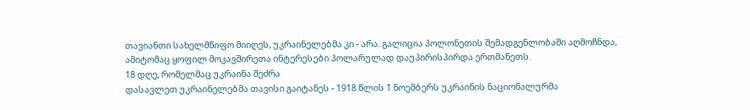თავიანთი სახელმწიფო მიიღეს, უკრაინელებმა კი - არა. გალიცია პოლონეთის შემადგენლობაში აღმოჩნდა, ამიტომაც ყოფილ მოკავშირეთა ინტერესები პოლარულად დაუპირისპირდა ერთმანეთს.
18 დღე, რომელმაც უკრაინა შეძრა
დასავლეთ უკრაინელებმა თავისი გაიტანეს - 1918 წლის 1 ნოემბერს უკრაინის ნაციონალურმა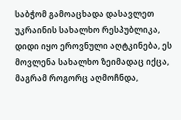საბჭომ გამოაცხადა დასავლეთ უკრაინის სახალხო რესპუბლიკა, დიდი იყო ეროვნული აღტკინება, ეს მოვლენა სახალხო ზეიმადაც იქცა, მაგრამ როგორც აღმოჩნდა,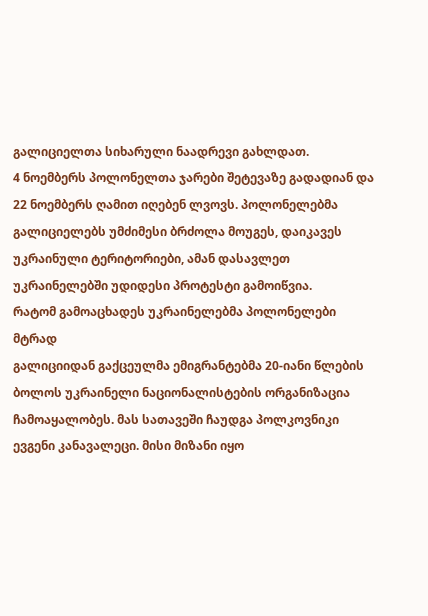გალიციელთა სიხარული ნაადრევი გახლდათ.
4 ნოემბერს პოლონელთა ჯარები შეტევაზე გადადიან და 22 ნოემბერს ღამით იღებენ ლვოვს. პოლონელებმა გალიციელებს უმძიმესი ბრძოლა მოუგეს, დაიკავეს უკრაინული ტერიტორიები, ამან დასავლეთ უკრაინელებში უდიდესი პროტესტი გამოიწვია.
რატომ გამოაცხადეს უკრაინელებმა პოლონელები მტრად
გალიციიდან გაქცეულმა ემიგრანტებმა 20-იანი წლების ბოლოს უკრაინელი ნაციონალისტების ორგანიზაცია ჩამოაყალობეს. მას სათავეში ჩაუდგა პოლკოვნიკი ევგენი კანავალეცი. მისი მიზანი იყო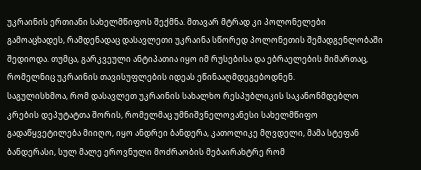უკრაინის ერთიანი სახელმწიფოს შექმნა. მთავარ მტრად კი პოლონელები გამოაცხადეს, რამდენადაც დასავლეთი უკრაინა სწორედ პოლონეთის შემადგენლობაში შედიოდა. თუმცა, გარკვეული ანტიპათია იყო იმ რუსებისა და ებრაელების მიმართაც, რომელნიც უკრაინის თავისუფლების იდეას ეწინააღმდეგებოდნენ.
საგულისხმოა, რომ დასავლეთ უკრაინის სახალხო რესპუბლიკის საკანონმდებლო კრების დეპუტატთა შორის, რომელმაც უმნიშვნელოვანესი სახელმწიფო გადაწყვეტილება მიიღო, იყო ანდრეი ბანდერა, კათოლიკე მღვდელი, მამა სტეფან ბანდერასი, სულ მალე ეროვნული მოძრაობის მებაირახტრე რომ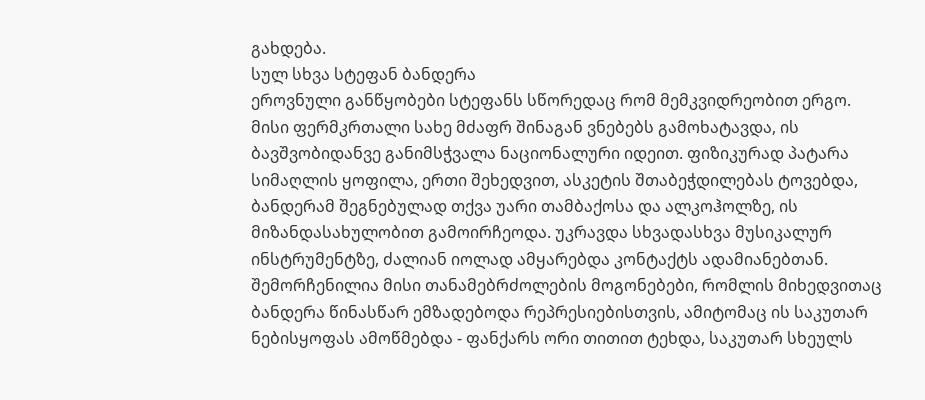გახდება.
სულ სხვა სტეფან ბანდერა
ეროვნული განწყობები სტეფანს სწორედაც რომ მემკვიდრეობით ერგო. მისი ფერმკრთალი სახე მძაფრ შინაგან ვნებებს გამოხატავდა, ის ბავშვობიდანვე განიმსჭვალა ნაციონალური იდეით. ფიზიკურად პატარა სიმაღლის ყოფილა, ერთი შეხედვით, ასკეტის შთაბეჭდილებას ტოვებდა, ბანდერამ შეგნებულად თქვა უარი თამბაქოსა და ალკოჰოლზე, ის მიზანდასახულობით გამოირჩეოდა. უკრავდა სხვადასხვა მუსიკალურ ინსტრუმენტზე, ძალიან იოლად ამყარებდა კონტაქტს ადამიანებთან.
შემორჩენილია მისი თანამებრძოლების მოგონებები, რომლის მიხედვითაც ბანდერა წინასწარ ემზადებოდა რეპრესიებისთვის, ამიტომაც ის საკუთარ ნებისყოფას ამოწმებდა - ფანქარს ორი თითით ტეხდა, საკუთარ სხეულს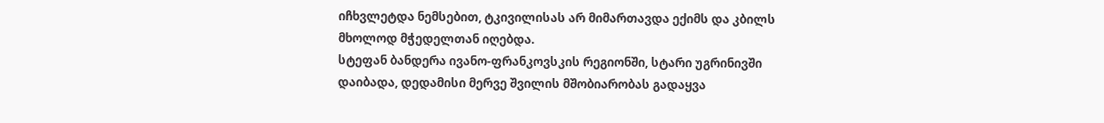იჩხვლეტდა ნემსებით, ტკივილისას არ მიმართავდა ექიმს და კბილს მხოლოდ მჭედელთან იღებდა.
სტეფან ბანდერა ივანო-ფრანკოვსკის რეგიონში, სტარი უგრინივში დაიბადა, დედამისი მერვე შვილის მშობიარობას გადაყვა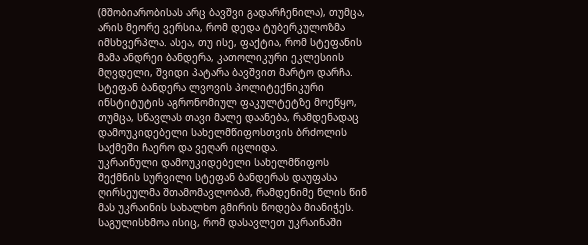(მშობიარობისას არც ბავშვი გადარჩენილა), თუმცა, არის მეორე ვერსია, რომ დედა ტუბერკულოზმა იმსხვერპლა. ასეა, თუ ისე, ფაქტია, რომ სტეფანის მამა ანდრეი ბანდერა, კათოლიკური ეკლესიის მღვდელი, შვიდი პატარა ბავშვით მარტო დარჩა.
სტეფან ბანდერა ლვოვის პოლიტექნიკური ინსტიტუტის აგრონომიულ ფაკულტეტზე მოეწყო, თუმცა, სწავლას თავი მალე დაანება, რამდენადაც დამოუკიდებელი სახელმწიფოსთვის ბრძოლის საქმეში ჩაერო და ვეღარ იცლიდა.
უკრაინული დამოუკიდებელი სახელმწიფოს შექმნის სურვილი სტეფან ბანდერას დაუფასა ღირსეულმა შთამომავლობამ, რამდენიმე წლის წინ მას უკრაინის სახალხო გმირის წოდება მიანიჭეს. საგულისხმოა ისიც, რომ დასავლეთ უკრაინაში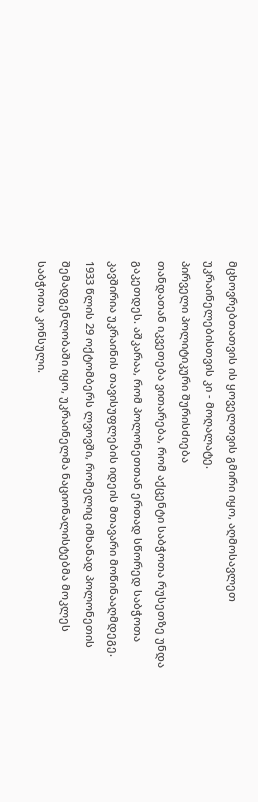მცხოვრებთათვის ის ყოველთვის გმირი იყო, აღმოსავლეთ უკრაინელებისთვის კი - მოღალატე.
პირველი პოლიტიკური შურისძიება
თანდათან იკვეთება ვითარება, რომ აქცენტი საბჭოთა რუსეთზე უნდა გაკეთდეს. აშკარაა, რომ პოლონეთთან ერთად სწორედ საბჭოთა კავშირია უკრაინის თავისუფლების იდეის მთავარი მოწინააღმდეგე. 1933 წლის 29 ოქტომბერს ლვოვში, რომელიც იმხანად პოლონეთის შემადგენლობაში იყო, უკრაინელმა ნაციონალისტებმა მოკლეს საბჭოთა კონსული.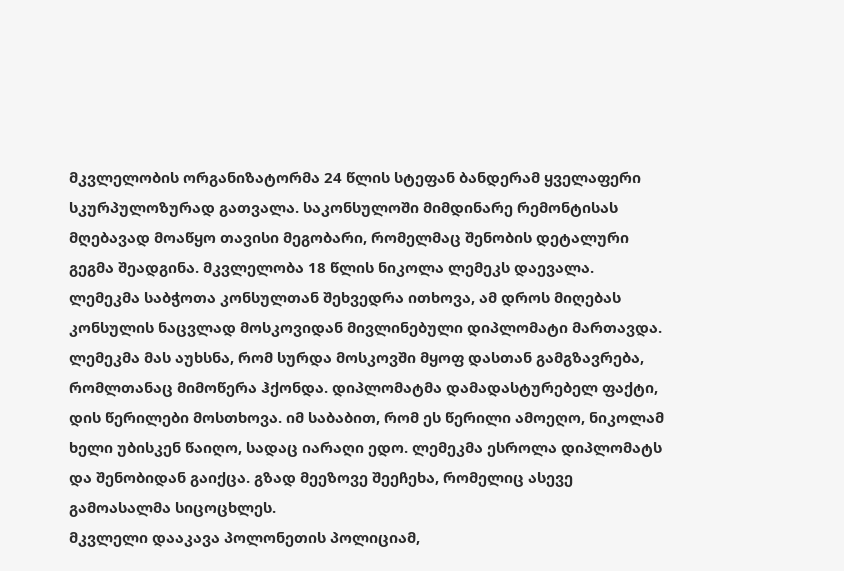მკვლელობის ორგანიზატორმა 24 წლის სტეფან ბანდერამ ყველაფერი სკურპულოზურად გათვალა. საკონსულოში მიმდინარე რემონტისას მღებავად მოაწყო თავისი მეგობარი, რომელმაც შენობის დეტალური გეგმა შეადგინა. მკვლელობა 18 წლის ნიკოლა ლემეკს დაევალა. ლემეკმა საბჭოთა კონსულთან შეხვედრა ითხოვა, ამ დროს მიღებას კონსულის ნაცვლად მოსკოვიდან მივლინებული დიპლომატი მართავდა.
ლემეკმა მას აუხსნა, რომ სურდა მოსკოვში მყოფ დასთან გამგზავრება, რომლთანაც მიმოწერა ჰქონდა. დიპლომატმა დამადასტურებელ ფაქტი, დის წერილები მოსთხოვა. იმ საბაბით, რომ ეს წერილი ამოეღო, ნიკოლამ ხელი უბისკენ წაიღო, სადაც იარაღი ედო. ლემეკმა ესროლა დიპლომატს და შენობიდან გაიქცა. გზად მეეზოვე შეეჩეხა, რომელიც ასევე გამოასალმა სიცოცხლეს.
მკვლელი დააკავა პოლონეთის პოლიციამ,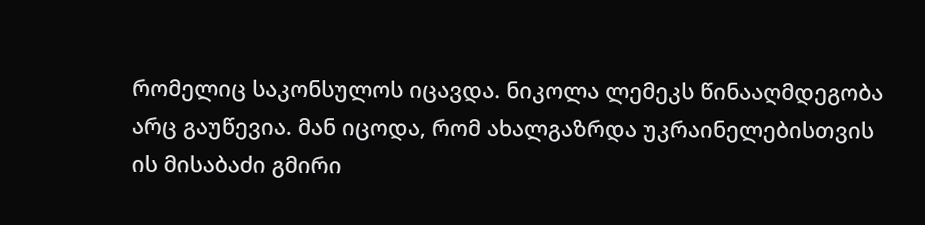რომელიც საკონსულოს იცავდა. ნიკოლა ლემეკს წინააღმდეგობა არც გაუწევია. მან იცოდა, რომ ახალგაზრდა უკრაინელებისთვის ის მისაბაძი გმირი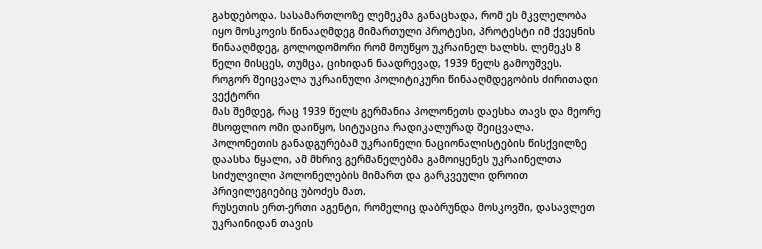გახდებოდა. სასამართლოზე ლემეკმა განაცხადა, რომ ეს მკვლელობა იყო მოსკოვის წინააღმდეგ მიმართული პროტესი, პროტესტი იმ ქვეყნის წინააღმდეგ, გოლოდომორი რომ მოუწყო უკრაინელ ხალხს. ლემეკს 8 წელი მისცეს, თუმცა, ციხიდან ნაადრევად, 1939 წელს გამოუშვეს.
როგორ შეიცვალა უკრაინული პოლიტიკური წინააღმდეგობის ძირითადი ვექტორი
მას შემდეგ, რაც 1939 წელს გერმანია პოლონეთს დაესხა თავს და მეორე მსოფლიო ომი დაიწყო, სიტუაცია რადიკალურად შეიცვალა. პოლონეთის განადგურებამ უკრაინელი ნაციონალისტების წისქვილზე დაასხა წყალი, ამ მხრივ გერმანელებმა გამოიყენეს უკრაინელთა სიძულვილი პოლონელების მიმართ და გარკვეული დროით პრივილეგიებიც უბოძეს მათ.
რუსეთის ერთ-ერთი აგენტი, რომელიც დაბრუნდა მოსკოვში, დასავლეთ უკრაინიდან თავის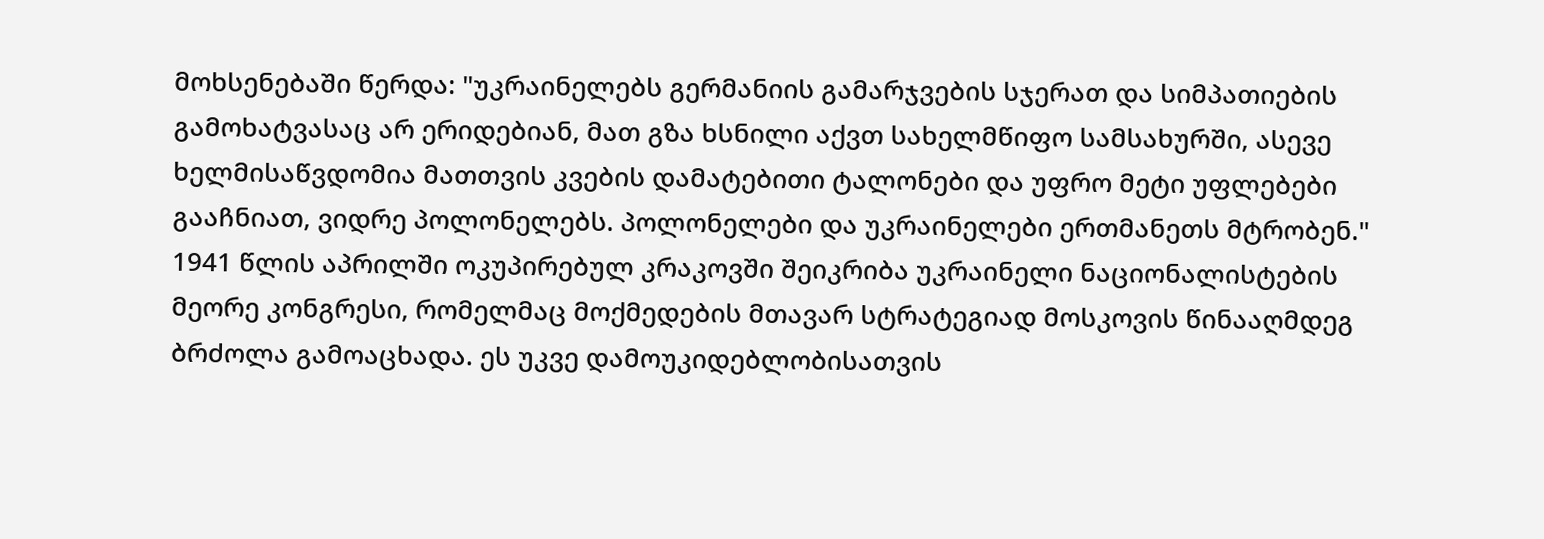მოხსენებაში წერდა: "უკრაინელებს გერმანიის გამარჯვების სჯერათ და სიმპათიების გამოხატვასაც არ ერიდებიან, მათ გზა ხსნილი აქვთ სახელმწიფო სამსახურში, ასევე ხელმისაწვდომია მათთვის კვების დამატებითი ტალონები და უფრო მეტი უფლებები გააჩნიათ, ვიდრე პოლონელებს. პოლონელები და უკრაინელები ერთმანეთს მტრობენ."
1941 წლის აპრილში ოკუპირებულ კრაკოვში შეიკრიბა უკრაინელი ნაციონალისტების მეორე კონგრესი, რომელმაც მოქმედების მთავარ სტრატეგიად მოსკოვის წინააღმდეგ ბრძოლა გამოაცხადა. ეს უკვე დამოუკიდებლობისათვის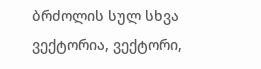ბრძოლის სულ სხვა ვექტორია, ვექტორი,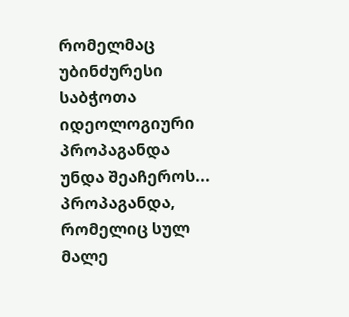რომელმაც უბინძურესი საბჭოთა იდეოლოგიური პროპაგანდა უნდა შეაჩეროს... პროპაგანდა, რომელიც სულ მალე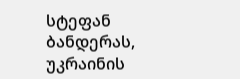სტეფან ბანდერას, უკრაინის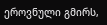ეროვნული გმირს,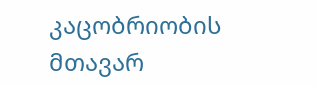კაცობრიობის მთავარ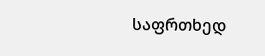საფრთხედ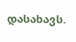დასახავს.